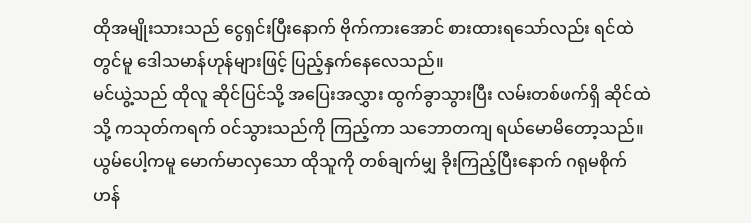ထိုအမျိုးသားသည် ငွေရှင်းပြီးနောက် ဗိုက်ကားအောင် စားထားရသော်လည်း ရင်ထဲတွင်မူ ဒေါသမာန်ဟုန်များဖြင့် ပြည့်နှက်နေလေသည်။
မင်ယွဲ့သည် ထိုလူ ဆိုင်ပြင်သို့ အပြေးအလွှား ထွက်ခွာသွားပြီး လမ်းတစ်ဖက်ရှိ ဆိုင်ထဲသို့ ကသုတ်ကရက် ဝင်သွားသည်ကို ကြည့်ကာ သဘောတကျ ရယ်မောမိတော့သည်။
ယွမ်ပေါ့ကမူ မောက်မာလှသော ထိုသူကို တစ်ချက်မျှ ခိုးကြည့်ပြီးနောက် ဂရုမစိုက်ဟန်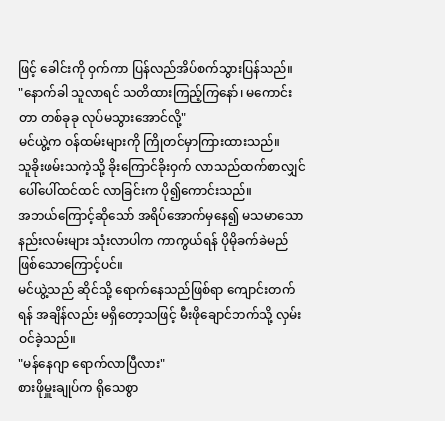ဖြင့် ခေါင်းကို ဝှက်ကာ ပြန်လည်အိပ်စက်သွားပြန်သည်။
"နောက်ခါ သူလာရင် သတိထားကြည့်ကြနော်၊ မကောင်းတာ တစ်ခုခု လုပ်မသွားအောင်လို့"
မင်ယွဲ့က ဝန်ထမ်းများကို ကြိုတင်မှာကြားထားသည်။
သူခိုးဖမ်းသကဲ့သို့ ခိုးကြောင်ခိုးဝှက် လာသည်ထက်စာလျှင် ပေါ်ပေါ်ထင်ထင် လာခြင်းက ပို၍ကောင်းသည်။
အဘယ်ကြောင့်ဆိုသော် အရိပ်အောက်မှနေ၍ မသမာသော နည်းလမ်းများ သုံးလာပါက ကာကွယ်ရန် ပိုမိုခက်ခဲမည်ဖြစ်သောကြောင့်ပင်။
မင်ယွဲ့သည် ဆိုင်သို့ ရောက်နေသည်ဖြစ်ရာ ကျောင်းတက်ရန် အချိန်လည်း မရှိတော့သဖြင့် မီးဖိုချောင်ဘက်သို့ လှမ်းဝင်ခဲ့သည်။
"မန်နေဂျာ ရောက်လာပြီလား"
စားဖိုမှူးချုပ်က ရိုသေစွာ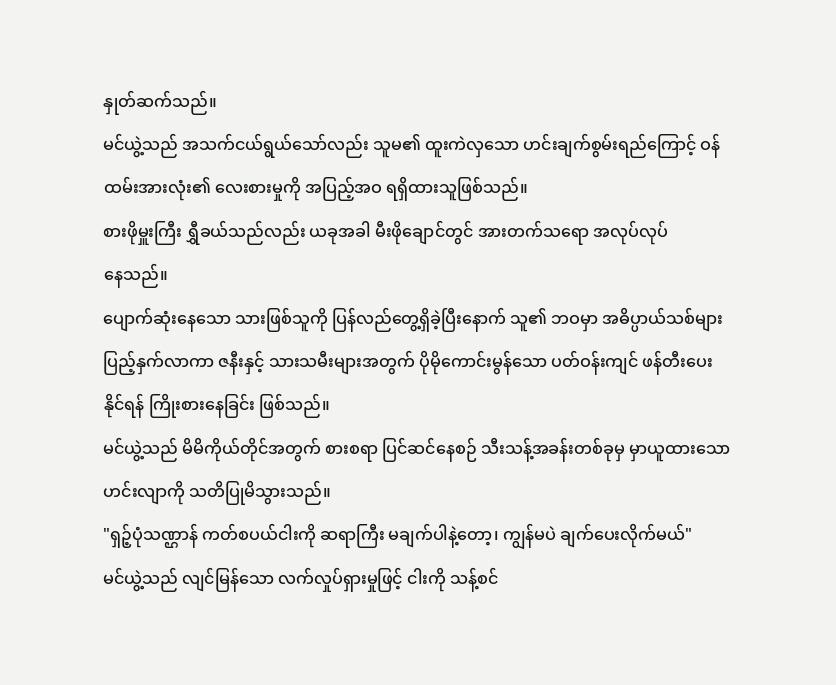နှုတ်ဆက်သည်။
မင်ယွဲ့သည် အသက်ငယ်ရွယ်သော်လည်း သူမ၏ ထူးကဲလှသော ဟင်းချက်စွမ်းရည်ကြောင့် ဝန်ထမ်းအားလုံး၏ လေးစားမှုကို အပြည့်အဝ ရရှိထားသူဖြစ်သည်။
စားဖိုမှူးကြီး ရွှီခယ်သည်လည်း ယခုအခါ မီးဖိုချောင်တွင် အားတက်သရော အလုပ်လုပ်
နေသည်။
ပျောက်ဆုံးနေသော သားဖြစ်သူကို ပြန်လည်တွေ့ရှိခဲ့ပြီးနောက် သူ၏ ဘဝမှာ အဓိပ္ပာယ်သစ်များ ပြည့်နှက်လာကာ ဇနီးနှင့် သားသမီးများအတွက် ပိုမိုကောင်းမွန်သော ပတ်ဝန်းကျင် ဖန်တီးပေးနိုင်ရန် ကြိုးစားနေခြင်း ဖြစ်သည်။
မင်ယွဲ့သည် မိမိကိုယ်တိုင်အတွက် စားစရာ ပြင်ဆင်နေစဉ် သီးသန့်အခန်းတစ်ခုမှ မှာယူထားသော ဟင်းလျာကို သတိပြုမိသွားသည်။
"ရှဉ့်ပုံသဏ္ဌာန် ကတ်စပယ်ငါးကို ဆရာကြီး မချက်ပါနဲ့တော့၊ ကျွန်မပဲ ချက်ပေးလိုက်မယ်"
မင်ယွဲ့သည် လျင်မြန်သော လက်လှုပ်ရှားမှုဖြင့် ငါးကို သန့်စင်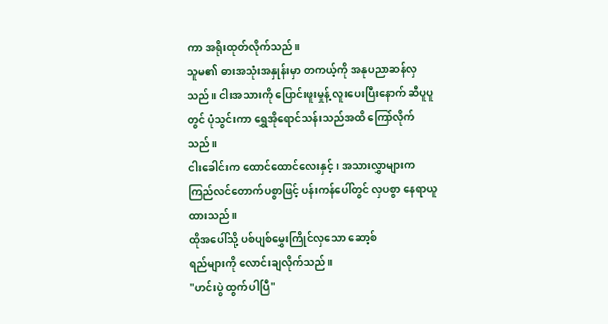ကာ အရိုးထုတ်လိုက်သည်။
သူမ၏ ဓားအသုံးအနှုန်းမှာ တကယ့်ကို အနုပညာဆန်လှသည်။ ငါးအသားကို ပြောင်းဖူးမှုန့် လူးပေးပြီးနောက် ဆီပူပူတွင် ပုံသွင်းကာ ရွှေအိုရောင်သန်းသည်အထိ ကြော်လိုက်သည်။
ငါးခေါင်းက ထောင်ထောင်လေးနှင့်၊ အသားလွှာများက ကြည်လင်တောက်ပစွာဖြင့် ပန်းကန်ပေါ်တွင် လှပစွာ နေရာယူထားသည်။
ထိုအပေါ်သို့ ပစ်ပျစ်မွှေးကြိုင်လှသော ဆော့စ်
ရည်များကို လောင်းချလိုက်သည်။
"ဟင်းပွဲ ထွက်ပါပြီ"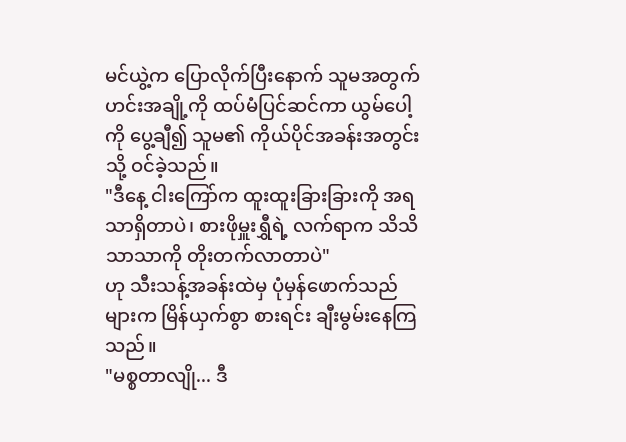မင်ယွဲ့က ပြောလိုက်ပြီးနောက် သူမအတွက် ဟင်းအချို့ကို ထပ်မံပြင်ဆင်ကာ ယွမ်ပေါ့ကို ပွေ့ချီ၍ သူမ၏ ကိုယ်ပိုင်အခန်းအတွင်းသို့ ဝင်ခဲ့သည်။
"ဒီနေ့ ငါးကြော်က ထူးထူးခြားခြားကို အရသာရှိတာပဲ၊ စားဖိုမှူးရွှီရဲ့ လက်ရာက သိသိသာသာကို တိုးတက်လာတာပဲ"
ဟု သီးသန့်အခန်းထဲမှ ပုံမှန်ဖောက်သည်များက မြိန်ယှက်စွာ စားရင်း ချီးမွမ်းနေကြသည်။
"မစ္စတာလျို... ဒီ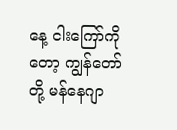နေ့ ငါးကြော်ကိုတော့ ကျွန်တော်တို့ မန်နေဂျာ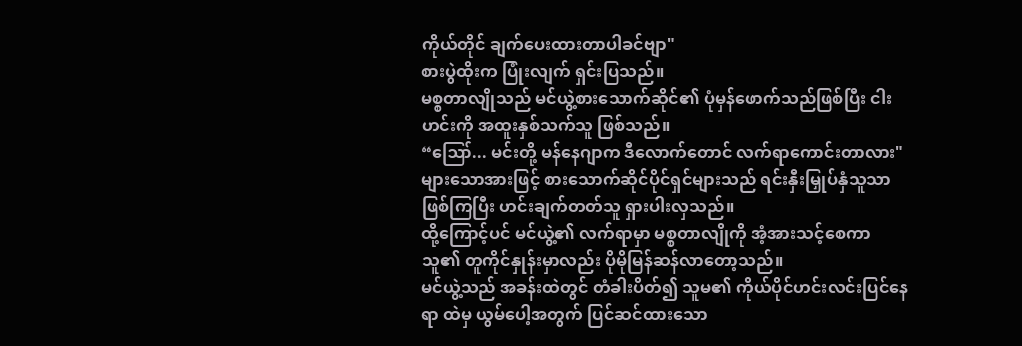ကိုယ်တိုင် ချက်ပေးထားတာပါခင်ဗျာ"
စားပွဲထိုးက ပြုံးလျက် ရှင်းပြသည်။
မစ္စတာလျိုသည် မင်ယွဲ့စားသောက်ဆိုင်၏ ပုံမှန်ဖောက်သည်ဖြစ်ပြီး ငါးဟင်းကို အထူးနှစ်သက်သူ ဖြစ်သည်။
“ဪ... မင်းတို့ မန်နေဂျာက ဒီလောက်တောင် လက်ရာကောင်းတာလား"
များသောအားဖြင့် စားသောက်ဆိုင်ပိုင်ရှင်များသည် ရင်းနှီးမြှုပ်နှံသူသာ ဖြစ်ကြပြီး ဟင်းချက်တတ်သူ ရှားပါးလှသည်။
ထို့ကြောင့်ပင် မင်ယွဲ့၏ လက်ရာမှာ မစ္စတာလျိုကို အံ့အားသင့်စေကာ သူ၏ တူကိုင်နှုန်းမှာလည်း ပိုမိုမြန်ဆန်လာတော့သည်။
မင်ယွဲ့သည် အခန်းထဲတွင် တံခါးပိတ်၍ သူမ၏ ကိုယ်ပိုင်ဟင်းလင်းပြင်နေရာ ထဲမှ ယွမ်ပေါ့အတွက် ပြင်ဆင်ထားသော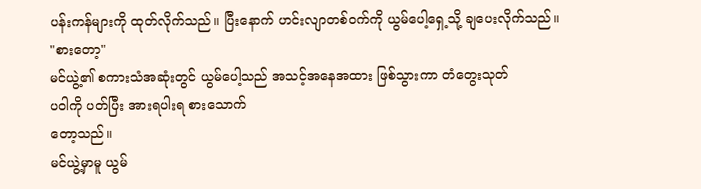ပန်းကန်များကို ထုတ်လိုက်သည်။ ပြီးနောက် ဟင်းလျာတစ်ဝက်ကို ယွမ်ပေါ့ရှေ့သို့ ချပေးလိုက်သည်။
"စားတော့"
မင်ယွဲ့၏ စကားသံအဆုံးတွင် ယွမ်ပေါ့သည် အသင့်အနေအထား ဖြစ်သွားကာ တံတွေးသုတ်
ပဝါကို ပတ်ပြီး အားရပါးရ စားသောက်
တော့သည်။
မင်ယွဲ့မှာမူ ယွမ်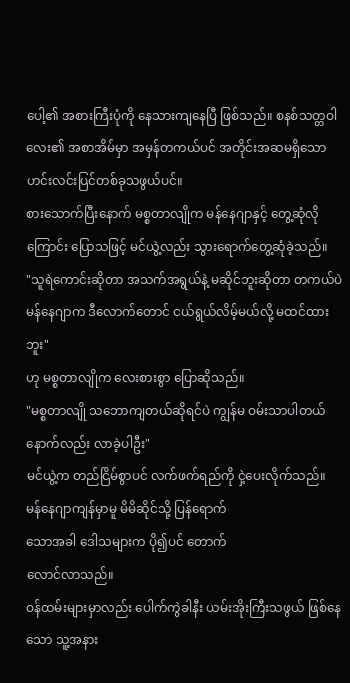ပေါ့၏ အစားကြီးပုံကို နေသားကျနေပြီ ဖြစ်သည်။ စနစ်သတ္တဝါလေး၏ အစာအိမ်မှာ အမှန်တကယ်ပင် အတိုင်းအဆမရှိသော ဟင်းလင်းပြင်တစ်ခုသဖွယ်ပင်။
စားသောက်ပြီးနောက် မစ္စတာလျိုက မန်နေဂျာနှင့် တွေ့ဆုံလိုကြောင်း ပြောသဖြင့် မင်ယွဲ့လည်း သွားရောက်တွေ့ဆုံခဲ့သည်။
"သူရဲကောင်းဆိုတာ အသက်အရွယ်နဲ့ မဆိုင်ဘူးဆိုတာ တကယ်ပဲ မန်နေဂျာက ဒီလောက်တောင် ငယ်ရွယ်လိမ့်မယ်လို့ မထင်ထားဘူး"
ဟု မစ္စတာလျိုက လေးစားစွာ ပြောဆိုသည်။
"မစ္စတာလျို သဘောကျတယ်ဆိုရင်ပဲ ကျွန်မ ဝမ်းသာပါတယ် နောက်လည်း လာခဲ့ပါဦး"
မင်ယွဲ့က တည်ငြိမ်စွာပင် လက်ဖက်ရည်ကို ငှဲ့ပေးလိုက်သည်။
မန်နေဂျာကျန်မှာမူ မိမိဆိုင်သို့ ပြန်ရောက်
သောအခါ ဒေါသများက ပို၍ပင် တောက်
လောင်လာသည်။
ဝန်ထမ်းများမှာလည်း ပေါက်ကွဲခါနီး ယမ်းအိုးကြီးသဖွယ် ဖြစ်နေသော သူ့အနား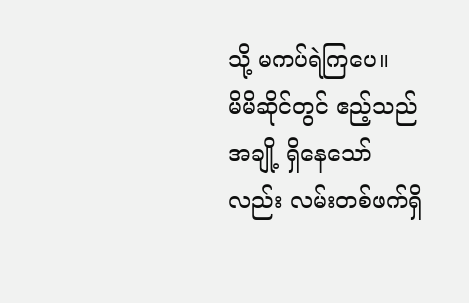သို့ မကပ်ရဲကြပေ။
မိမိဆိုင်တွင် ဧည့်သည်အချို့ ရှိနေသော်လည်း လမ်းတစ်ဖက်ရှိ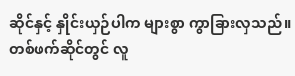ဆိုင်နှင့် နှိုင်းယှဉ်ပါက များစွာ ကွာခြားလှသည်။
တစ်ဖက်ဆိုင်တွင် လူ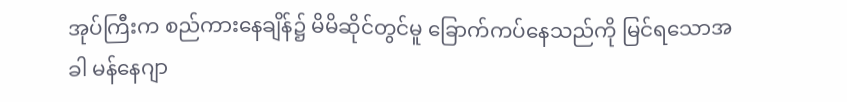အုပ်ကြီးက စည်ကားနေချိန်၌ မိမိဆိုင်တွင်မူ ခြောက်ကပ်နေသည်ကို မြင်ရသောအခါ မန်နေဂျာ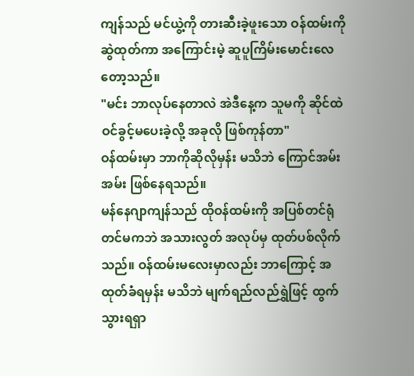ကျန်သည် မင်ယွဲ့ကို တားဆီးခဲ့ဖူးသော ဝန်ထမ်းကို ဆွဲထုတ်ကာ အကြောင်းမဲ့ ဆူပူကြိမ်းမောင်းလေတော့သည်။
"မင်း ဘာလုပ်နေတာလဲ အဲဒီနေ့က သူမကို ဆိုင်ထဲဝင်ခွင့်မပေးခဲ့လို့ အခုလို ဖြစ်ကုန်တာ"
ဝန်ထမ်းမှာ ဘာကိုဆိုလိုမှန်း မသိဘဲ ကြောင်အမ်းအမ်း ဖြစ်နေရသည်။
မန်နေဂျာကျန်သည် ထိုဝန်ထမ်းကို အပြစ်တင်ရုံတင်မကဘဲ အသားလွတ် အလုပ်မှ ထုတ်ပစ်လိုက်သည်။ ဝန်ထမ်းမလေးမှာလည်း ဘာကြောင့် အထုတ်ခံရမှန်း မသိဘဲ မျက်ရည်လည်ရွှဲဖြင့် ထွက်သွားရရှာ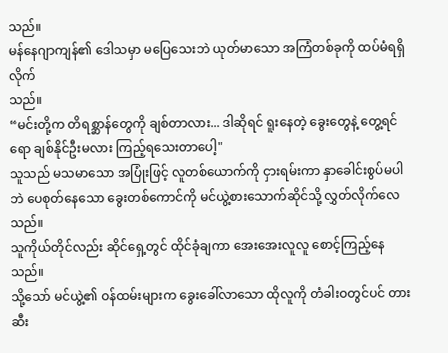သည်။
မန်နေဂျာကျန်၏ ဒေါသမှာ မပြေသေးဘဲ ယုတ်မာသော အကြံတစ်ခုကို ထပ်မံရရှိလိုက်
သည်။
“မင်းတို့က တိရစ္ဆာန်တွေကို ချစ်တာလား... ဒါဆိုရင် ရူးနေတဲ့ ခွေးတွေနဲ့ တွေ့ရင်ရော ချစ်နိုင်ဦးမလား ကြည့်ရသေးတာပေါ့"
သူသည် မသမာသော အပြုံးဖြင့် လူတစ်ယောက်ကို ငှားရမ်းကာ နှာခေါင်းစွပ်မပါဘဲ ပေစုတ်နေသော ခွေးတစ်ကောင်ကို မင်ယွဲ့စားသောက်ဆိုင်သို့ လွှတ်လိုက်လေသည်။
သူကိုယ်တိုင်လည်း ဆိုင်ရှေ့တွင် ထိုင်ခုံချကာ အေးအေးလူလူ စောင့်ကြည့်နေသည်။
သို့သော် မင်ယွဲ့၏ ဝန်ထမ်းများက ခွေးခေါ်လာသော ထိုလူကို တံခါးဝတွင်ပင် တားဆီး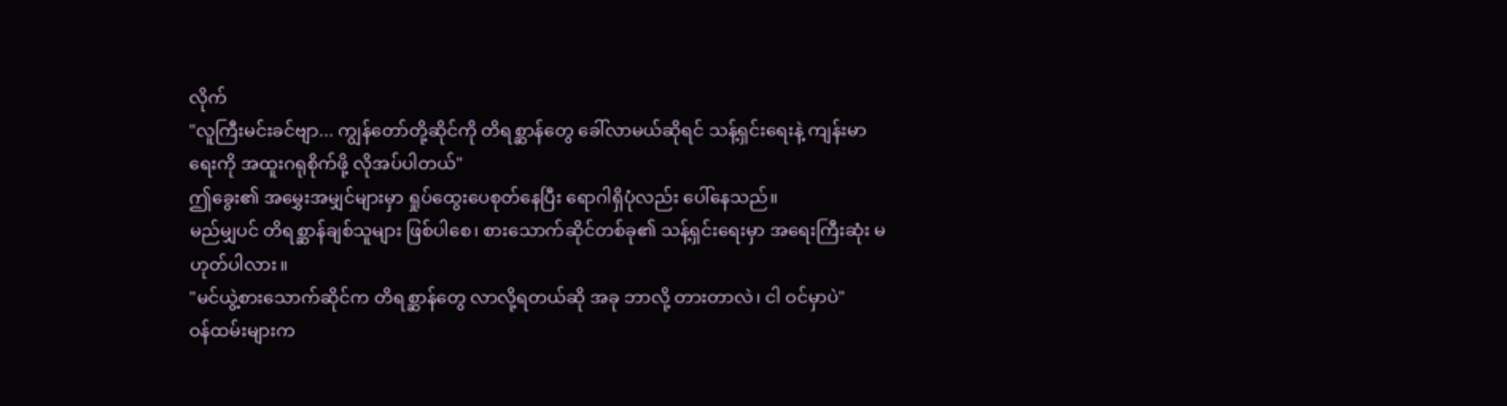လိုက်
"လူကြီးမင်းခင်ဗျာ... ကျွန်တော်တို့ဆိုင်ကို တိရစ္ဆာန်တွေ ခေါ်လာမယ်ဆိုရင် သန့်ရှင်းရေးနဲ့ ကျန်းမာရေးကို အထူးဂရုစိုက်ဖို့ လိုအပ်ပါတယ်"
ဤခွေး၏ အမွှေးအမျှင်များမှာ ရှုပ်ထွေးပေစုတ်နေပြီး ရောဂါရှိပုံလည်း ပေါ်နေသည်။
မည်မျှပင် တိရစ္ဆာန်ချစ်သူများ ဖြစ်ပါစေ၊ စားသောက်ဆိုင်တစ်ခု၏ သန့်ရှင်းရေးမှာ အရေးကြီးဆုံး မဟုတ်ပါလား။
"မင်ယွဲ့စားသောက်ဆိုင်က တိရစ္ဆာန်တွေ လာလို့ရတယ်ဆို အခု ဘာလို့ တားတာလဲ၊ ငါ ဝင်မှာပဲ"
ဝန်ထမ်းများက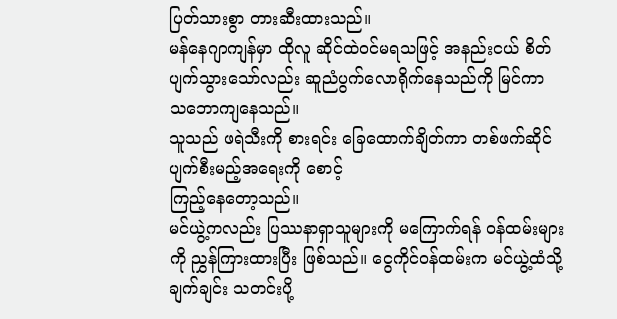ပြတ်သားစွာ တားဆီးထားသည်။
မန်နေဂျာကျန်မှာ ထိုလူ ဆိုင်ထဲဝင်မရသဖြင့် အနည်းငယ် စိတ်ပျက်သွားသော်လည်း ဆူညံပွက်လောရိုက်နေသည်ကို မြင်ကာ သဘောကျနေသည်။
သူသည် ဖရဲသီးကို စားရင်း ခြေထောက်ချိတ်ကာ တစ်ဖက်ဆိုင် ပျက်စီးမည့်အရေးကို စောင့်
ကြည့်နေတော့သည်။
မင်ယွဲ့ကလည်း ပြဿနာရှာသူများကို မကြောက်ရန် ဝန်ထမ်းများကို ညွှန်ကြားထားပြီး ဖြစ်သည်။ ငွေကိုင်ဝန်ထမ်းက မင်ယွဲ့ထံသို့ ချက်ချင်း သတင်းပို့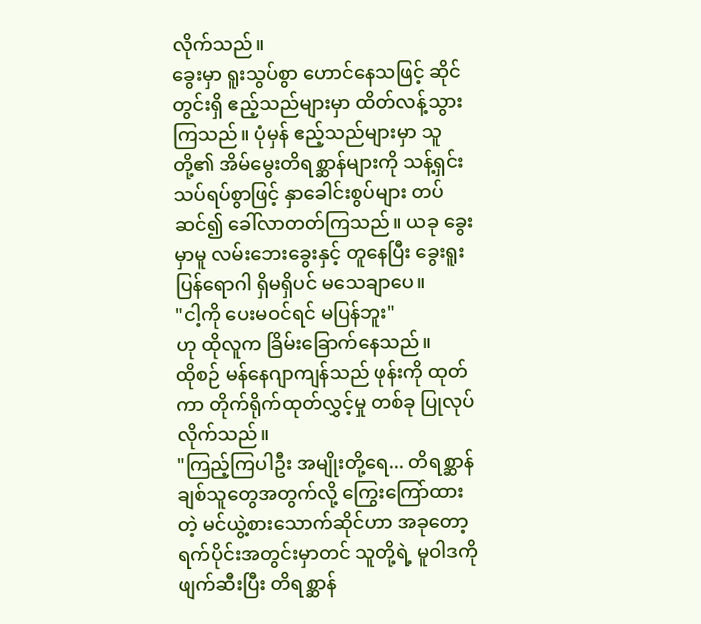လိုက်သည်။
ခွေးမှာ ရူးသွပ်စွာ ဟောင်နေသဖြင့် ဆိုင်တွင်းရှိ ဧည့်သည်များမှာ ထိတ်လန့်သွားကြသည်။ ပုံမှန် ဧည့်သည်များမှာ သူတို့၏ အိမ်မွေးတိရစ္ဆာန်များကို သန့်ရှင်းသပ်ရပ်စွာဖြင့် နှာခေါင်းစွပ်များ တပ်ဆင်၍ ခေါ်လာတတ်ကြသည်။ ယခု ခွေးမှာမူ လမ်းဘေးခွေးနှင့် တူနေပြီး ခွေးရူးပြန်ရောဂါ ရှိမရှိပင် မသေချာပေ။
"ငါ့ကို ပေးမဝင်ရင် မပြန်ဘူး"
ဟု ထိုလူက ခြိမ်းခြောက်နေသည်။
ထိုစဉ် မန်နေဂျာကျန်သည် ဖုန်းကို ထုတ်ကာ တိုက်ရိုက်ထုတ်လွှင့်မှု တစ်ခု ပြုလုပ်လိုက်သည်။
"ကြည့်ကြပါဦး အမျိုးတို့ရေ... တိရစ္ဆာန်ချစ်သူတွေအတွက်လို့ ကြွေးကြော်ထားတဲ့ မင်ယွဲ့စားသောက်ဆိုင်ဟာ အခုတော့ ရက်ပိုင်းအတွင်းမှာတင် သူတို့ရဲ့ မူဝါဒကို ဖျက်ဆီးပြီး တိရစ္ဆာန်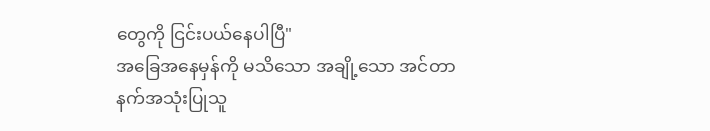တွေကို ငြင်းပယ်နေပါပြီ"
အခြေအနေမှန်ကို မသိသော အချို့သော အင်တာနက်အသုံးပြုသူ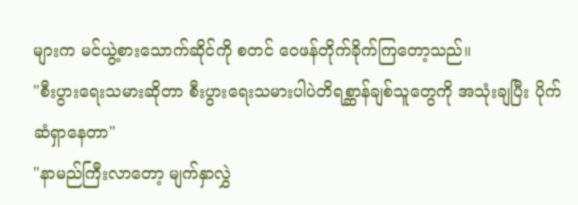များက မင်ယွဲ့စားသောက်ဆိုင်ကို စတင် ဝေဖန်တိုက်ခိုက်ကြတော့သည်။
"စီးပွားရေးသမားဆိုတာ စီးပွားရေးသမားပါပဲတိရစ္ဆာန်ချစ်သူတွေကို အသုံးချပြီး ပိုက်ဆံရှာနေတာ"
"နာမည်ကြီးလာတော့ မျက်နှာလွှဲ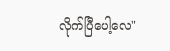လိုက်ပြီပေါ့လေ"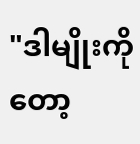"ဒါမျိုးကိုတော့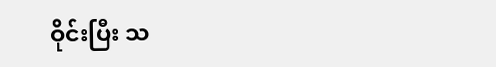ဝိုင်းပြီး သ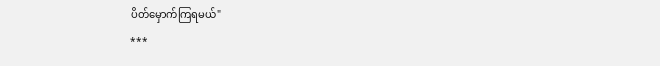ပိတ်မှောက်ကြရမယ်"
***